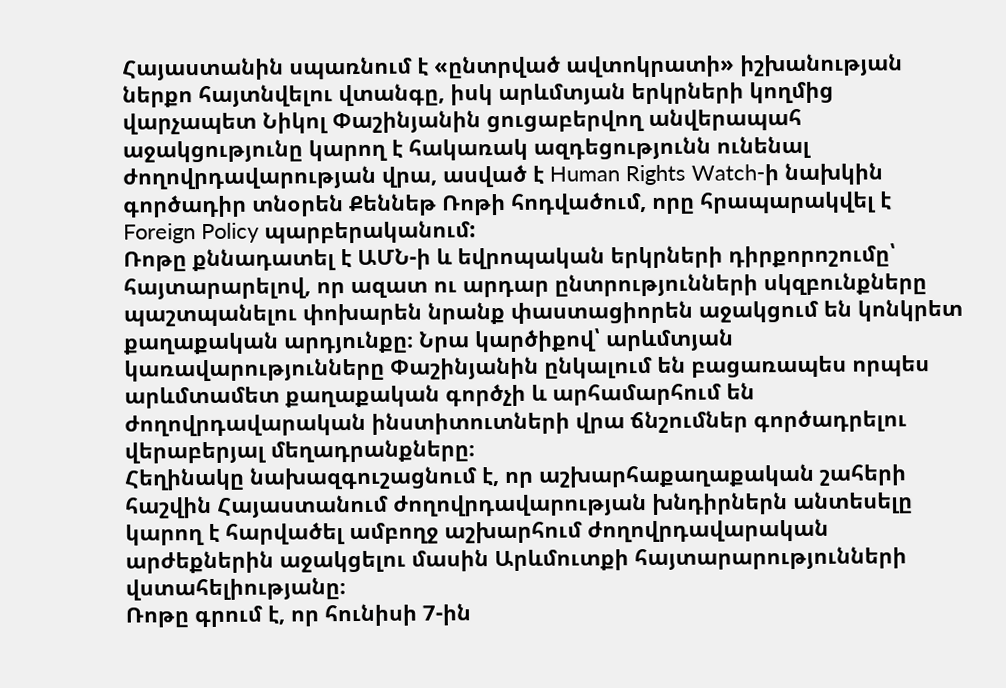Հայաստանին սպառնում է «ընտրված ավտոկրատի» իշխանության ներքո հայտնվելու վտանգը, իսկ արևմտյան երկրների կողմից վարչապետ Նիկոլ Փաշինյանին ցուցաբերվող անվերապահ աջակցությունը կարող է հակառակ ազդեցությունն ունենալ ժողովրդավարության վրա, ասված է Human Rights Watch-ի նախկին գործադիր տնօրեն Քեննեթ Ռոթի հոդվածում, որը հրապարակվել է Foreign Policy պարբերականում:
Ռոթը քննադատել է ԱՄՆ-ի և եվրոպական երկրների դիրքորոշումը՝ հայտարարելով, որ ազատ ու արդար ընտրությունների սկզբունքները պաշտպանելու փոխարեն նրանք փաստացիորեն աջակցում են կոնկրետ քաղաքական արդյունքը։ Նրա կարծիքով՝ արևմտյան կառավարությունները Փաշինյանին ընկալում են բացառապես որպես արևմտամետ քաղաքական գործչի և արհամարհում են ժողովրդավարական ինստիտուտների վրա ճնշումներ գործադրելու վերաբերյալ մեղադրանքները։
Հեղինակը նախազգուշացնում է, որ աշխարհաքաղաքական շահերի հաշվին Հայաստանում ժողովրդավարության խնդիրներն անտեսելը կարող է հարվածել ամբողջ աշխարհում ժողովրդավարական արժեքներին աջակցելու մասին Արևմուտքի հայտարարությունների վստահելիությանը։
Ռոթը գրում է, որ հունիսի 7-ին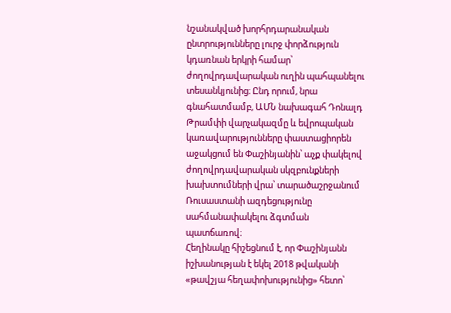նշանակված խորհրդարանական ընտրությունները լուրջ փորձություն կդառնան երկրի համար՝ ժողովրդավարական ուղին պահպանելու տեսանկյունից։ Ընդ որում, նրա գնահատմամբ, ԱՄՆ նախագահ Դոնալդ Թրամփի վարչակազմը և եվրոպական կառավարությունները փաստացիորեն աջակցում են Փաշինյանին՝ աչք փակելով ժողովրդավարական սկզբունքների խախտումների վրա՝ տարածաշրջանում Ռուսաստանի ազդեցությունը սահմանափակելու ձգտման պատճառով։
Հեղինակը հիշեցնում է, որ Փաշինյանն իշխանության է եկել 2018 թվականի «թավշյա հեղափոխությունից» հետո՝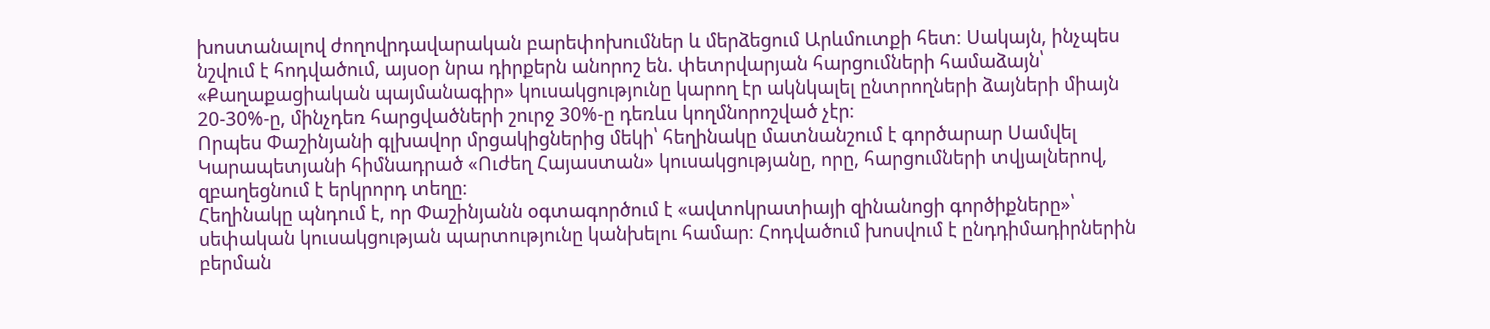խոստանալով ժողովրդավարական բարեփոխումներ և մերձեցում Արևմուտքի հետ։ Սակայն, ինչպես նշվում է հոդվածում, այսօր նրա դիրքերն անորոշ են. փետրվարյան հարցումների համաձայն՝ «Քաղաքացիական պայմանագիր» կուսակցությունը կարող էր ակնկալել ընտրողների ձայների միայն 20-30%-ը, մինչդեռ հարցվածների շուրջ 30%-ը դեռևս կողմնորոշված չէր։
Որպես Փաշինյանի գլխավոր մրցակիցներից մեկի՝ հեղինակը մատնանշում է գործարար Սամվել Կարապետյանի հիմնադրած «Ուժեղ Հայաստան» կուսակցությանը, որը, հարցումների տվյալներով, զբաղեցնում է երկրորդ տեղը։
Հեղինակը պնդում է, որ Փաշինյանն օգտագործում է «ավտոկրատիայի զինանոցի գործիքները»՝ սեփական կուսակցության պարտությունը կանխելու համար։ Հոդվածում խոսվում է ընդդիմադիրներին բերման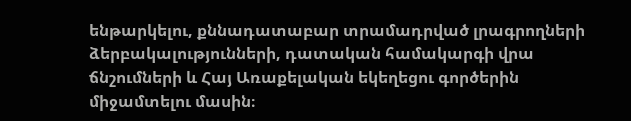ենթարկելու, քննադատաբար տրամադրված լրագրողների ձերբակալությունների, դատական համակարգի վրա ճնշումների և Հայ Առաքելական եկեղեցու գործերին միջամտելու մասին։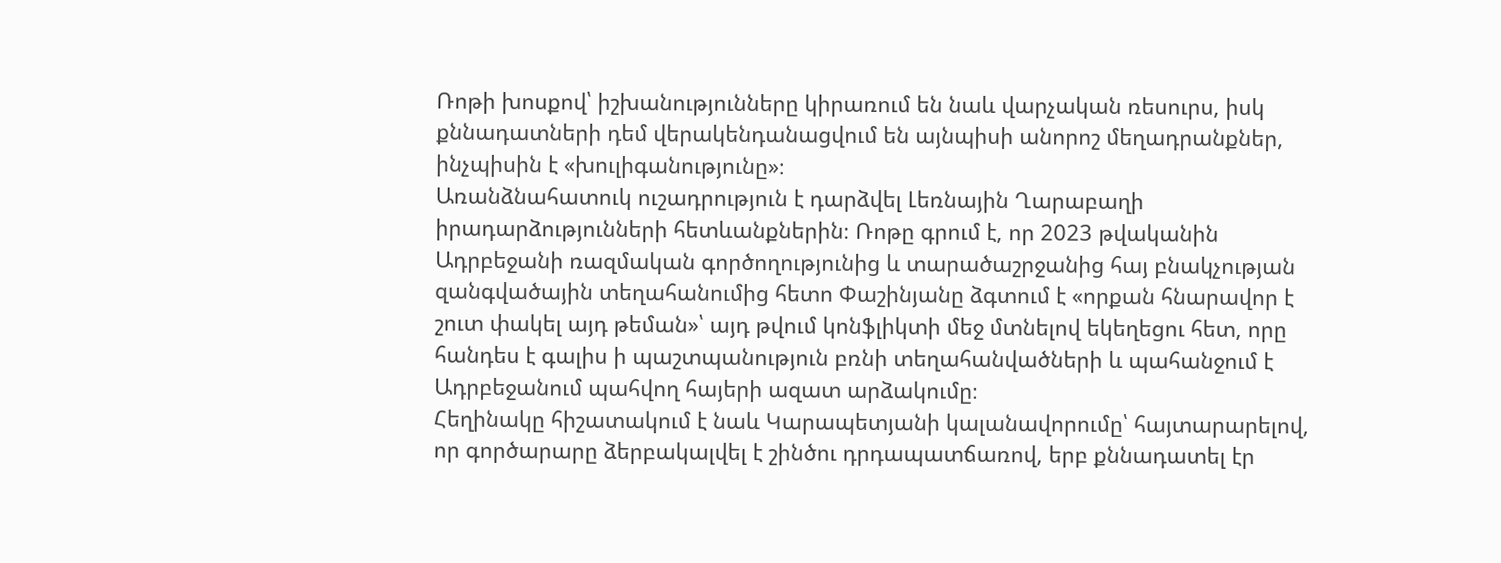Ռոթի խոսքով՝ իշխանությունները կիրառում են նաև վարչական ռեսուրս, իսկ քննադատների դեմ վերակենդանացվում են այնպիսի անորոշ մեղադրանքներ, ինչպիսին է «խուլիգանությունը»։
Առանձնահատուկ ուշադրություն է դարձվել Լեռնային Ղարաբաղի իրադարձությունների հետևանքներին։ Ռոթը գրում է, որ 2023 թվականին Ադրբեջանի ռազմական գործողությունից և տարածաշրջանից հայ բնակչության զանգվածային տեղահանումից հետո Փաշինյանը ձգտում է «որքան հնարավոր է շուտ փակել այդ թեման»՝ այդ թվում կոնֆլիկտի մեջ մտնելով եկեղեցու հետ, որը հանդես է գալիս ի պաշտպանություն բռնի տեղահանվածների և պահանջում է Ադրբեջանում պահվող հայերի ազատ արձակումը։
Հեղինակը հիշատակում է նաև Կարապետյանի կալանավորումը՝ հայտարարելով, որ գործարարը ձերբակալվել է շինծու դրդապատճառով, երբ քննադատել էր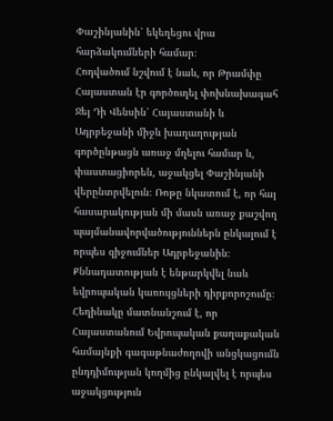Փաշինյանին՝ եկեղեցու վրա հարձակումների համար։
Հոդվածում նշվում է նաև, որ Թրամփը Հայաստան էր գործուղել փոխնախագահ Ջեյ Դի Վենսին՝ Հայաստանի և Ադրբեջանի միջև խաղաղության գործընթացն առաջ մղելու համար և, փաստացիորեն, աջակցել Փաշինյանի վերընտրվելուն։ Ռոթը նկատում է, որ հայ հասարակության մի մասն առաջ քաշվող պայմանավորվածություններն ընկալում է որպես զիջումներ Ադրբեջանին։
Քննադատության է ենթարկվել նաև եվրոպական կառույցների դիրքորոշումը։ Հեղինակը մատնանշում է, որ Հայաստանում Եվրոպական քաղաքական համայնքի գագաթնաժողովի անցկացումն ընդդիմության կողմից ընկալվել է որպես աջակցություն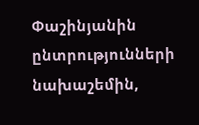Փաշինյանին ընտրությունների նախաշեմին,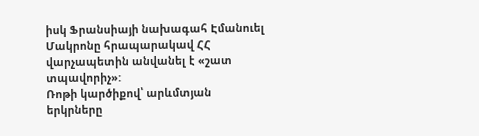իսկ Ֆրանսիայի նախագահ Էմանուել Մակրոնը հրապարակավ ՀՀ վարչապետին անվանել է «շատ տպավորիչ»:
Ռոթի կարծիքով՝ արևմտյան երկրները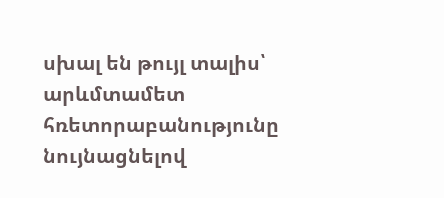սխալ են թույլ տալիս՝ արևմտամետ հռետորաբանությունը նույնացնելով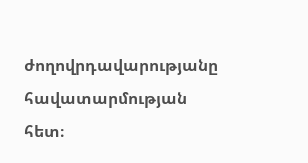ժողովրդավարությանը հավատարմության հետ։